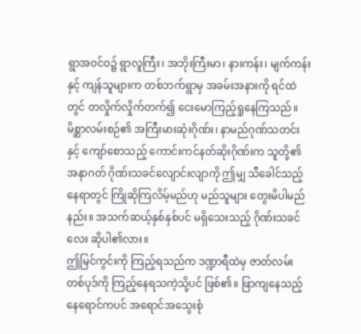ရွာအဝင်ဝ၌ ရွာလူကြီး၊ အဘိုးကြီးမာ၊ နားကန်း၊ မျက်ကန်းနှင့် ကျန်သူများက တစ်ဘက်ရွာမှ အခမ်းအနားကို ရင်ထဲတွင် တလှိုက်လှိုက်တက်၍ ငေးမောကြည့်ရှုနေကြသည်။ မိစ္ဆာလမ်းစဉ်၏ အကြီးမားဆုံးဂိုဏ်း၊ နာမည်ဂုဏ်သတင်းနှင့် ကျော်စောသည့် ကောင်းကင်နတ်ဆိုးဂိုဏ်းက သူတို့၏ အနာဂတ် ဂိုဏ်းသခင်လျောင်းလျာကို ဤမျှ သီခေါင်သည့် နေရာတွင် ကြိုဆိုကြလိမ့်မည်ဟု မည်သူများ တွေးမိပါမည်နည်း။ အသက်ဆယ့်နှစ်နှစ်ပင် မရှိသေးသည့် ဂိုဏ်းသခင်လေး ဆိုပါ၏လား။
ဤမြင်ကွင်းကို ကြည့်ရသည်က ဒဏ္ဍာရီထဲမှ ဇာတ်လမ်းတစ်ပုဒ်ကို ကြည့်နေရသကဲ့သို့ပင် ဖြစ်၏။ ဖြာကျနေသည့် နေရောင်ကပင် အရောင်အသွေးစုံ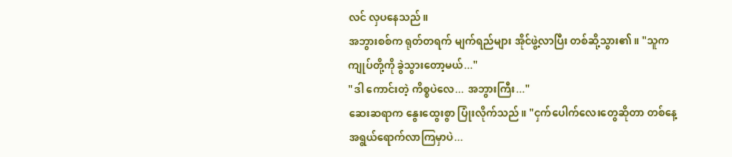လင် လှပနေသည်။
အဘွားစစ်က ရုတ်တရက် မျက်ရည်များ အိုင်ဖွဲ့လာပြီး တစ်ဆို့သွား၏။ "သူက ကျုပ်တို့ကို ခွဲသွားတော့မယ်..."
"ဒါ ကောင်းတဲ့ ကိစ္စပဲလေ... အဘွားကြီး..."
ဆေးဆရာက နွေးထွေးစွာ ပြုံးလိုက်သည်။ "ငှက်ပေါက်လေးတွေဆိုတာ တစ်နေ့ အရွယ်ရောက်လာကြမှာပဲ...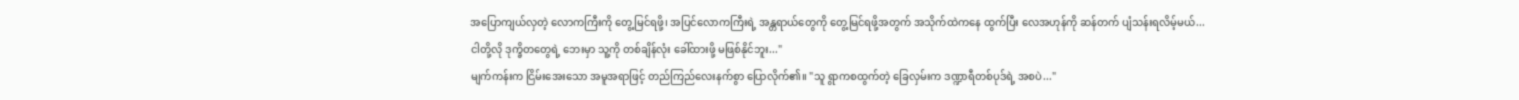အပြောကျယ်လှတဲ့ လောကကြီးကို တွေ့မြင်ရဖို့၊ အပြင်လောကကြီးရဲ့ အန္တရာယ်တွေကို တွေ့မြင်ရဖို့အတွက် အသိုက်ထဲကနေ ထွက်ပြီး လေအဟုန်ကို ဆန်တက် ပျံသန်းရလိမ့်မယ်... ငါတို့လို ဒုက္ခိတတွေရဲ့ ဘေးမှာ သူ့ကို တစ်ချိန်လုံး ခေါ်ထားဖို့ မဖြစ်နိုင်ဘူး..."
မျက်ကန်းက ငြိမ်းအေးသော အမူအရာဖြင့် တည်ကြည်လေးနက်စွာ ပြောလိုက်၏။ "သူ ရွာကစထွက်တဲ့ ခြေလှမ်းက ဒဏ္ဍာရီတစ်ပုဒ်ရဲ့ အစပဲ..."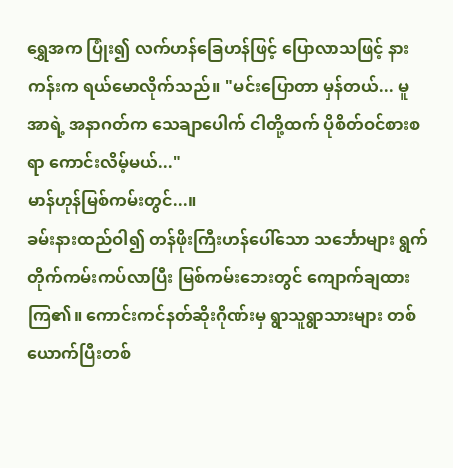ရွှေအက ပြုံး၍ လက်ဟန်ခြေဟန်ဖြင့် ပြောလာသဖြင့် နားကန်းက ရယ်မောလိုက်သည်။ "မင်းပြောတာ မှန်တယ်... မူအာရဲ့ အနာဂတ်က သေချာပေါက် ငါတို့ထက် ပိုစိတ်ဝင်စားစရာ ကောင်းလိမ့်မယ်..."
မာန်ဟုန်မြစ်ကမ်းတွင်...။
ခမ်းနားထည်ဝါ၍ တန်ဖိုးကြီးဟန်ပေါ်သော သင်္ဘောများ ရွက်တိုက်ကမ်းကပ်လာပြီး မြစ်ကမ်းဘေးတွင် ကျောက်ချထားကြ၏။ ကောင်းကင်နတ်ဆိုးဂိုဏ်းမှ ရွာသူရွာသားများ တစ်ယောက်ပြီးတစ်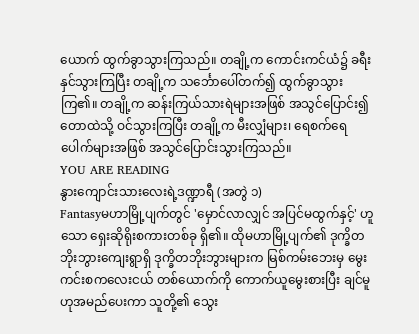ယောက် ထွက်ခွာသွားကြသည်။ တချို့က ကောင်းကင်ယံ၌ ခရီးနှင်သွားကြပြီး တချို့က သင်္ဘောပေါ်တက်၍ ထွက်ခွာသွားကြ၏။ တချို့က ဆန်းကြယ်သားရဲများအဖြစ် အသွင်ပြောင်း၍ တောထဲသို့ ဝင်သွားကြပြီး တချို့က မီးလျှံများ၊ ရေစက်ရေပေါက်များအဖြစ် အသွင်ပြောင်းသွားကြသည်။
YOU ARE READING
နွားကျောင်းသားလေးရဲ့ဒဏ္ဍာရီ (အတွဲ ၁)
Fantasyမဟာမြို့ပျက်တွင် 'မှောင်လာလျှင် အပြင်မထွက်နှင့်' ဟူသော ရှေးဆိုရိုးစကားတစ်ခု ရှိ၏။ ထိုမဟာမြို့ပျက်၏ ဒုက္ခိတဘိုးဘွားကျေးရွာရှိ ဒုက္ခိတဘိုးဘွားများက မြစ်ကမ်းဘေးမှ မွေးကင်းစကလေးငယ် တစ်ယောက်ကို ကောက်ယူမွေးစားပြီး ချင်မူဟုအမည်ပေးကာ သူတို့၏ သွေး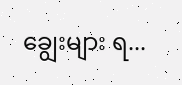ချွေးများ ရ...